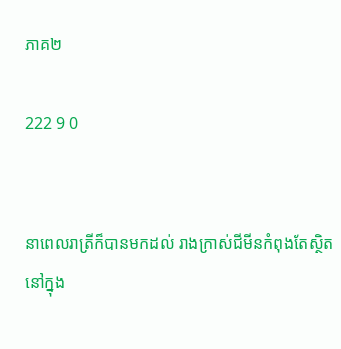ភាគ២

222 9 0


នាពេលរាត្រីក៏បានមកដល់ រាងក្រាស់ជីមីនកំពុងតែស្ថិតនៅក្នុង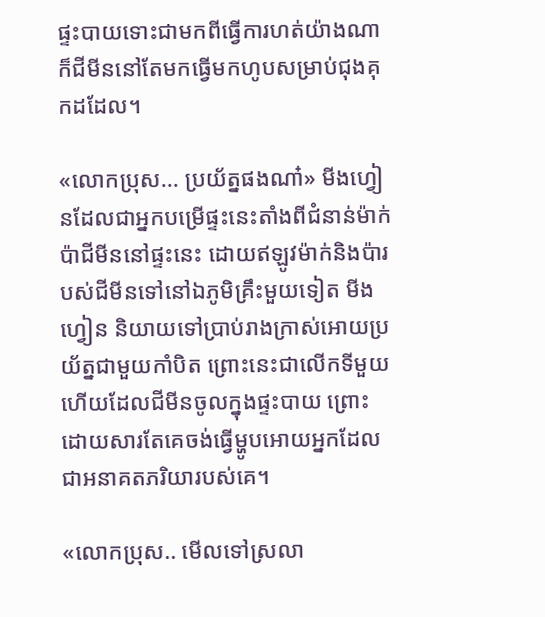ផ្ទះបាយទោះជាមកពីធ្វើការហត់យ៉ាងណាក៏ជីមីននៅតែមកធ្វើមកហូបសម្រាប់ជុងគុកដដែល។

«លោកប្រុស... ប្រយ័ត្នផងណា៎» មីងហ្វៀនដែលជាអ្នកបម្រើផ្ទះនេះតាំងពីជំនាន់ម៉ាក់ប៉ាជីមីននៅផ្ទះនេះ ដោយឥឡូវម៉ាក់និងប៉ារបស់ជីមីនទៅនៅឯភូមិគ្រឹះមួយទៀត មីងហ្វៀន និយាយទៅប្រាប់រាងក្រាស់អោយប្រយ័ត្នជាមួយកាំបិត ព្រោះនេះជាលើកទីមួយហើយដែលជីមីនចូលក្នុងផ្ទះបាយ ព្រោះដោយសារតែគេចង់ធ្វើម្ហូបអោយអ្នកដែលជាអនាគតភរិយារបស់គេ។

«លោកប្រុស.. មើលទៅស្រលា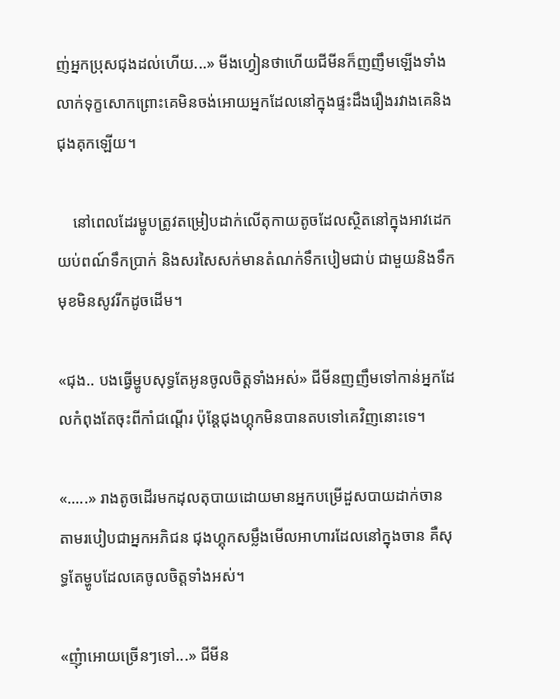ញ់អ្នកប្រុសជុងដល់ហើយ...» មីងហ្វៀនថាហើយជីមីនក៏ញញឹមឡើងទាំងលាក់ទុក្ខសោកព្រោះគេមិនចង់អោយអ្នកដែលនៅក្នុងផ្ទះដឹងរឿងរវាងគេនិងជុងគុកឡើយ។

    នៅពេលដែរម្ហូបត្រូវតម្រៀបដាក់លើតុកាយតូចដែលស្ថិតនៅក្នុងអាវដេកយប់ពណ៍ទឹកប្រាក់ និងសរសៃសក់មានតំណក់ទឹកបៀមជាប់ ជាមួយនិងទឹកមុខមិនសូវរីកដូចដើម។

«ជុង.. បងធ្វើម្ហូបសុទ្ធតែអូនចូលចិត្តទាំងអស់» ជីមីនញញឹមទៅកាន់អ្នកដែលកំពុងតែចុះពីកាំជណ្តើរ ប៉ុន្តែជុងហ្គុកមិនបានតបទៅគេវិញនោះទេ។

«.....» រាងតូចដើរមកដុលតុបាយដោយមានអ្នកបម្រើដួសបាយដាក់ចាន តាមរបៀបជាអ្នកអភិជន ជុងហ្គុកសម្លឹងមើលអាហារដែលនៅក្នុងចាន គឺសុទ្ធតែម្ហូបដែលគេចូលចិត្តទាំងអស់។

«ញុំាអោយច្រើនៗទៅ...» ជីមីន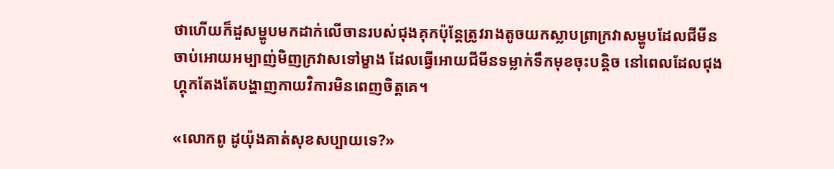ថាហើយក៏ដួសម្ហូបមកដាក់លើចានរបស់ជុងគុកប៉ុន្តែត្រូវរាងតូចយកស្លាបព្រាក្រវាសម្ហូបដែលជីមីនចាប់អោយអម្បាញ់មិញក្រវាសទៅម្ខាង ដែលធ្វើអោយជីមីនទម្លាក់ទឹកមុខចុះបន្តិច នៅពេលដែលជុងហ្គុកតែងតែបង្ហាញកាយវិការមិនពេញចិត្តគេ។

«លោកពូ ដូយ៉ុងគាត់សុខសប្បាយទេ?»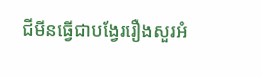ជីមីនធ្វើជាបង្វែររឿងសួរអំ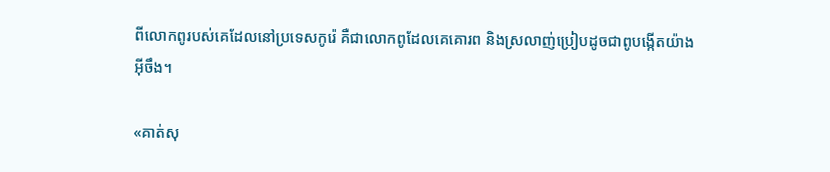ពីលោកពូរបស់គេដែលនៅប្រទេសកូរ៉េ គឺជាលោកពូដែលគេគោរព និងស្រលាញ់ប្រៀបដូចជាពូបង្កើតយ៉ាងអ៊ីចឹង។

«គាត់សុ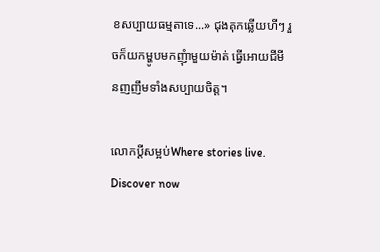ខសប្បាយធម្មតាទេ...» ជុងគុកឆ្លើយហីៗ រួចក៏យកម្ហូបមកញុំាមួយម៉ាត់ ធ្វើអោយជីមីនញញឹមទាំងសប្បាយចិត្ត។

លោកប្តីសម្អប់Where stories live. Discover now